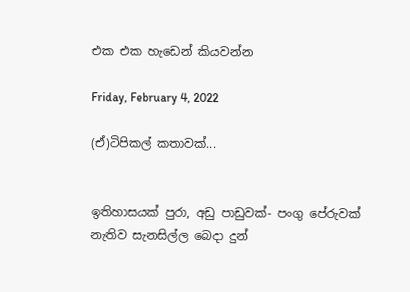එක එක හැඩෙන් කියවන්න

Friday, February 4, 2022

(ඒ)ටිපිකල් කතාවක්...


ඉතිහාසයක් පුරා, අඩු පාඩුවක්- පංගු පේරුවක් නැතිව සැනසිල්ල බෙදා දුන්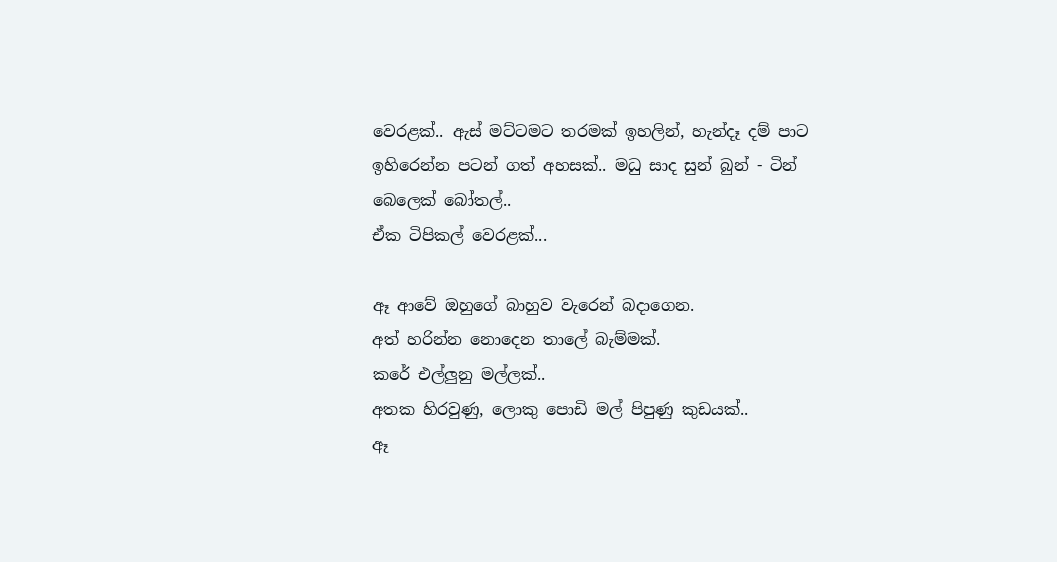වෙරළක්.. ඇස් මට්ටමට තරමක් ඉහලින්, හැන්දෑ දම් පාට ඉහිරෙන්න පටන් ගත් අහසක්.. මධු සාද සුන් බුන් - ටින් බෙලෙක් බෝතල්..
ඒක ටිපිකල් වෙරළක්...

ඈ ආවේ ඔහුගේ බාහුව වැරෙන් බදාගෙන.
අත් හරින්න නොදෙන තාලේ බැම්මක්.
කරේ එල්ලුනු මල්ලක්..
අතක හිරවුණු, ලොකු පොඩි මල් පිපුණු කුඩයක්..
ඈ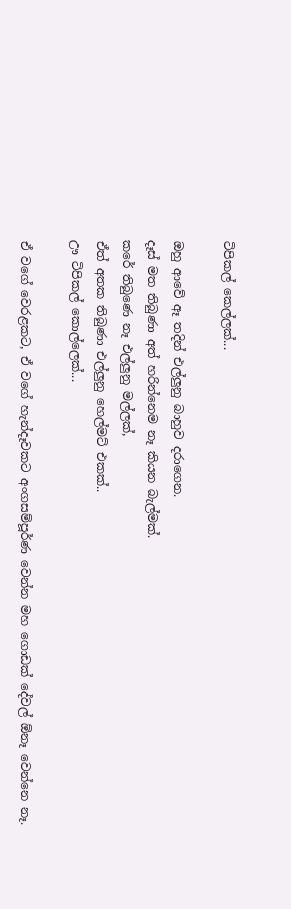ටිපිකල් කෙල්ලක්...

ඔහු ආවේ ඈ තදින් එල්ලුනු බාහුව දරාගෙන.
දෑස් මත තිබුණා අත් හරින්නෙම නෑ කියන බැල්මක්.
කරේ තිබුණෙ නෑ එල්ලුනු මල්ලක්,
ඒත් අතක තිබුණා එල්ලුනු හෙල්මට් එකක්..
ඌ ටිපිකල් කොල්ලෙක්...

ඒ වගේ වෙරළකට, ඒ වගේ හැන්දෑවකට අංගසම්පූර්ණ වෙන්න මහ ගොඩක් දේවල් ඕනෑ වෙන්නෙ නෑ.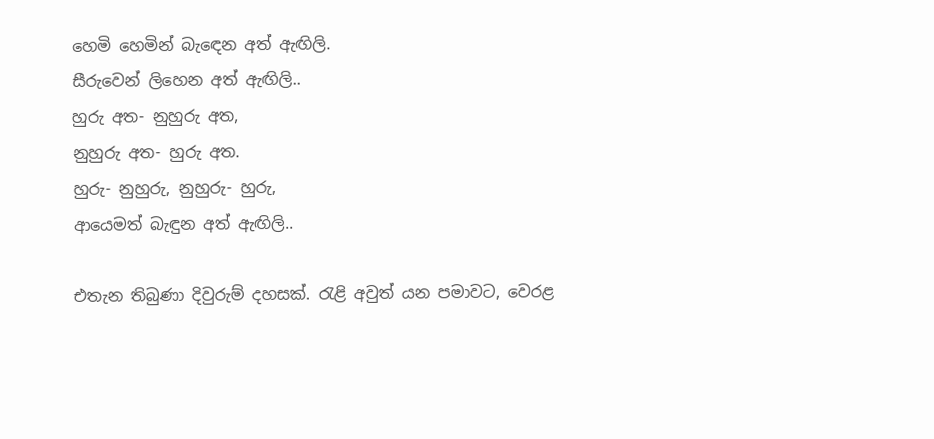හෙමි හෙමින් බැඳෙන අත් ඇඟිලි.
සීරුවෙන් ලිහෙන අත් ඇඟිලි..
හුරු අත- නුහුරු අත,
නුහුරු අත- හුරු අත.
හුරු- නුහුරු, නුහුරු- හුරු,
ආයෙමත් බැඳුන අත් ඇඟිලි..

එතැන තිබුණා දිවුරුම් දහසක්. රැළි අවුත් යන පමාවට, වෙරළ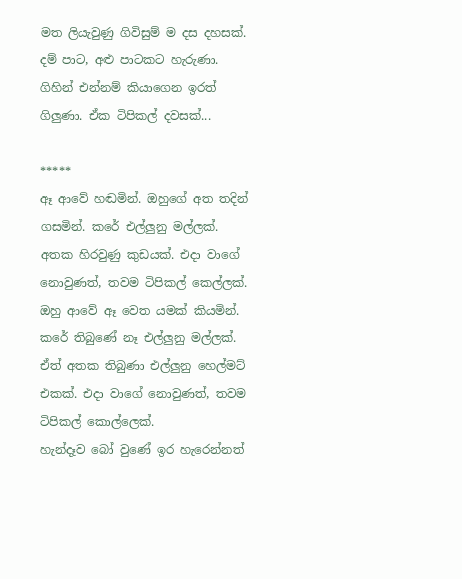මත ලියැවුණු ගිවිසුම් ම දස දහසක්. දම් පාට, අළු පාටකට හැරුණා. ගිහින් එන්නම් කියාගෙන ඉරත් ගිලුණා. ඒක ටිපිකල් දවසක්...

*****
ඈ ආවේ හඬමින්. ඔහුගේ අත තදින් ගසමින්. කරේ එල්ලුනු මල්ලක්. අතක හිරවුණු කුඩයක්. එදා වාගේ නොවුණත්, තවම ටිපිකල් කෙල්ලක්.
ඔහු ආවේ ඈ වෙත යමක් කියමින්. කරේ තිබුණේ නෑ එල්ලුනු මල්ලක්. ඒත් අතක තිබුණා එල්ලුනු හෙල්මට් එකක්. එදා වාගේ නොවුණත්, තවම ටිපිකල් කොල්ලෙක්.
හැන්දෑව බෝ වුණේ ඉර හැරෙන්නත්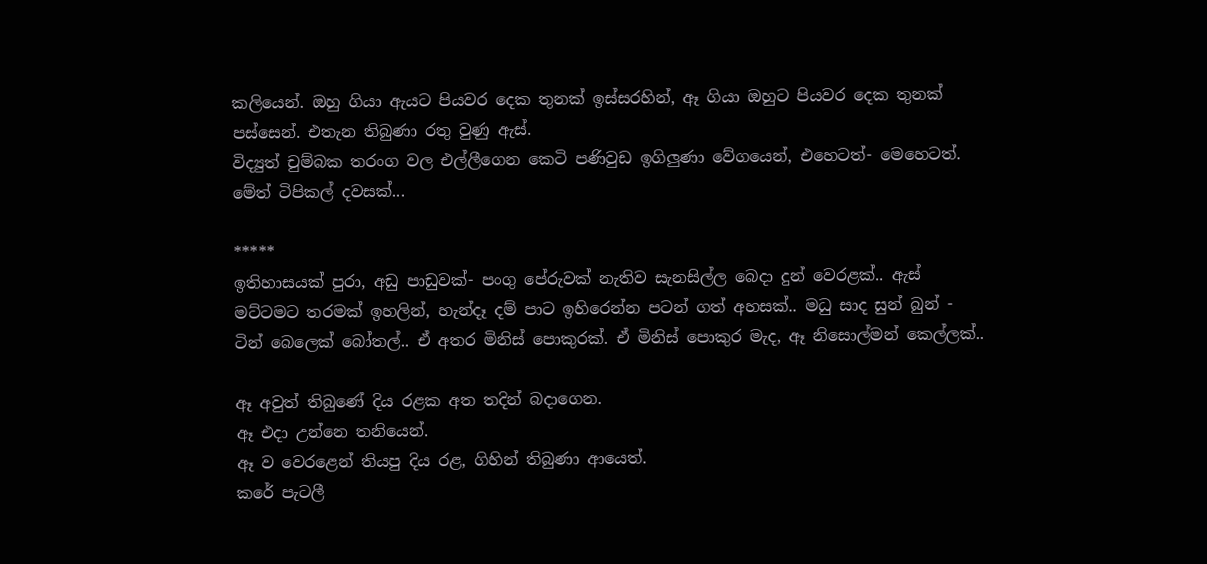කලියෙන්. ඔහු ගියා ඇයට පියවර දෙක තුනක් ඉස්සරහින්, ඈ ගියා ඔහුට පියවර දෙක තුනක් පස්සෙන්. එතැන තිබුණා රතු වුණු ඇස්.
විද්‍යුත් චුම්බක තරංග වල එල්ලීගෙන කෙටි පණිවුඩ ඉගිලුණා වේගයෙන්, එහෙටත්- මෙහෙටත්. මේත් ටිපිකල් දවසක්...

*****
ඉතිහාසයක් පුරා, අඩු පාඩුවක්- පංගු පේරුවක් නැතිව සැනසිල්ල බෙදා දුන් වෙරළක්.. ඇස් මට්ටමට තරමක් ඉහලින්, හැන්දෑ දම් පාට ඉහිරෙන්න පටන් ගත් අහසක්.. මධු සාද සුන් බුන් - ටින් බෙලෙක් බෝතල්.. ඒ අතර මිනිස් පොකුරක්. ඒ මිනිස් පොකුර මැද, ඈ නිසොල්මන් කෙල්ලක්..

ඈ අවුත් තිබුණේ දිය රළක අත තදින් බදාගෙන.
ඈ එදා උන්නෙ තනියෙන්.
ඈ ව වෙරළෙන් තියපු දිය රළ, ගිහින් තිබුණා ආයෙත්.
කරේ පැටලී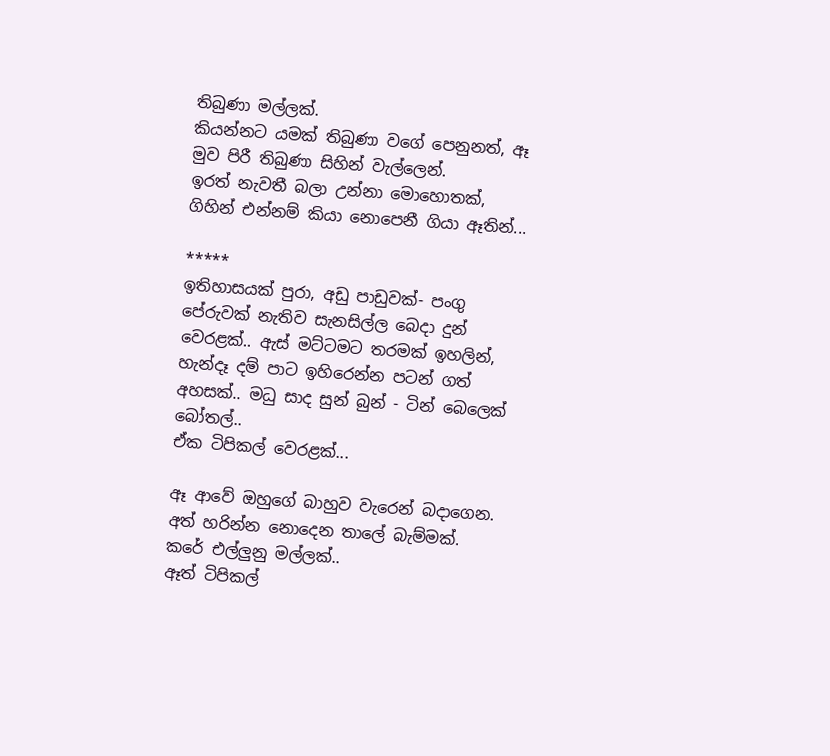තිබුණා මල්ලක්.
කියන්නට යමක් තිබුණා වගේ පෙනුනත්, ඈ මුව පිරී තිබුණා සිහින් වැල්ලෙන්.
ඉරත් නැවතී බලා උන්නා මොහොතක්, ගිහින් එන්නම් කියා නොපෙනී ගියා ඈතින්...

*****
ඉතිහාසයක් පුරා, අඩු පාඩුවක්- පංගු පේරුවක් නැතිව සැනසිල්ල බෙදා දුන් වෙරළක්.. ඇස් මට්ටමට තරමක් ඉහලින්, හැන්දෑ දම් පාට ඉහිරෙන්න පටන් ගත් අහසක්.. මධු සාද සුන් බුන් - ටින් බෙලෙක් බෝතල්..
ඒක ටිපිකල් වෙරළක්...

ඈ ආවේ ඔහුගේ බාහුව වැරෙන් බදාගෙන.
අත් හරින්න නොදෙන තාලේ බැම්මක්.
කරේ එල්ලුනු මල්ලක්..
ඈත් ටිපිකල්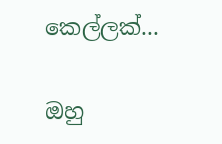කෙල්ලක්...

ඔහු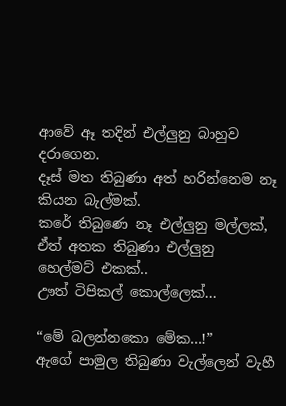ආවේ ඈ තදින් එල්ලුනු බාහුව දරාගෙන.
දෑස් මත තිබුණා අත් හරින්නෙම නෑ කියන බැල්මක්.
කරේ තිබුණෙ නෑ එල්ලුනු මල්ලක්,
ඒත් අතක තිබුණා එල්ලුනු හෙල්මට් එකක්..
ඌත් ටිපිකල් කොල්ලෙක්...

“මේ බලන්නකො මේක...!”
ඇගේ පාමුල තිබුණා වැල්ලෙන් වැහී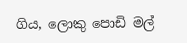ගිය, ලොකු පොඩි මල්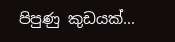පිපුණු කුඩයක්...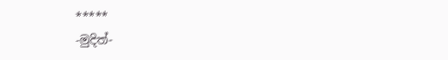*****
-මුදිත්-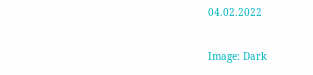04.02.2022

Image: Dark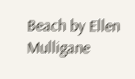Beach by Ellen Mulligane